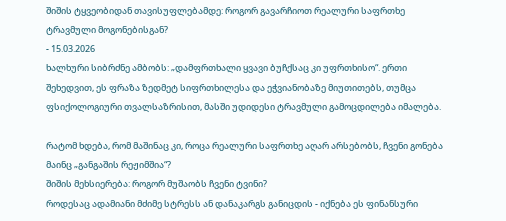შიშის ტყვეობიდან თავისუფლებამდე: როგორ გავარჩიოთ რეალური საფრთხე ტრავმული მოგონებისგან?
- 15.03.2026
ხალხური სიბრძნე ამბობს: „დამფრთხალი ყვავი ბუჩქსაც კი უფრთხისო“. ერთი შეხედვით, ეს ფრაზა ზედმეტ სიფრთხილესა და ეჭვიანობაზე მიუთითებს, თუმცა ფსიქოლოგიური თვალსაზრისით, მასში უდიდესი ტრავმული გამოცდილება იმალება.

რატომ ხდება, რომ მაშინაც კი, როცა რეალური საფრთხე აღარ არსებობს, ჩვენი გონება მაინც „განგაშის რეჟიმშია“?
შიშის მეხსიერება: როგორ მუშაობს ჩვენი ტვინი?
როდესაც ადამიანი მძიმე სტრესს ან დანაკარგს განიცდის - იქნება ეს ფინანსური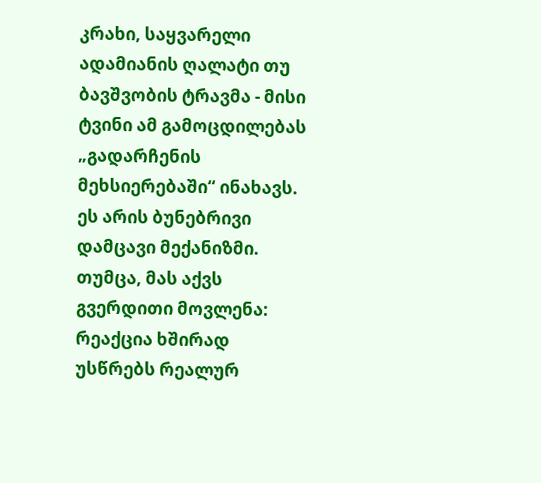კრახი, საყვარელი ადამიანის ღალატი თუ ბავშვობის ტრავმა - მისი ტვინი ამ გამოცდილებას „გადარჩენის მეხსიერებაში“ ინახავს.
ეს არის ბუნებრივი დამცავი მექანიზმი. თუმცა, მას აქვს გვერდითი მოვლენა: რეაქცია ხშირად უსწრებს რეალურ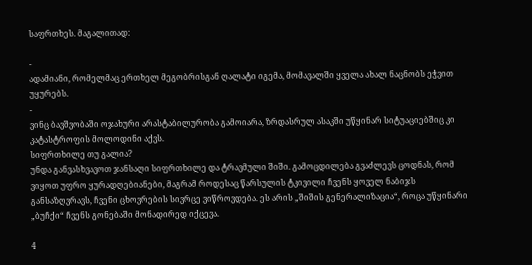საფრთხეს. მაგალითად:

-
ადამიანი, რომელმაც ერთხელ მეგობრისგან ღალატი იგემა, მომავალში ყველა ახალ ნაცნობს ეჭვით უყურებს.
-
ვინც ბავშვობაში ოჯახური არასტაბილურობა გამოიარა, ზრდასრულ ასაკში უწყინარ სიტუაციებშიც კი კატასტროფის მოლოდინი აქვს.
სიფრთხილე თუ გალია?
უნდა განვასხვავოთ ჯანსაღი სიფრთხილე და ტრავმული შიში. გამოცდილება გვაძლევს ცოდნას, რომ ვიყოთ უფრო ყურადღებიანები, მაგრამ როდესაც წარსულის ტკივილი ჩვენს ყოველ ნაბიჯს განსაზღვრავს, ჩვენი ცხოვრების სივრცე ვიწროვდება. ეს არის „შიშის გენერალიზაცია“, როცა უწყინარი „ბუჩქი“ ჩვენს გონებაში მონადირედ იქცევა.

4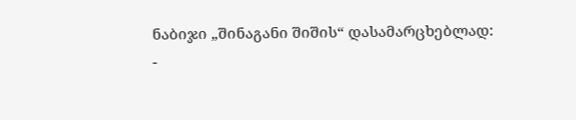ნაბიჯი „შინაგანი შიშის“ დასამარცხებლად:
-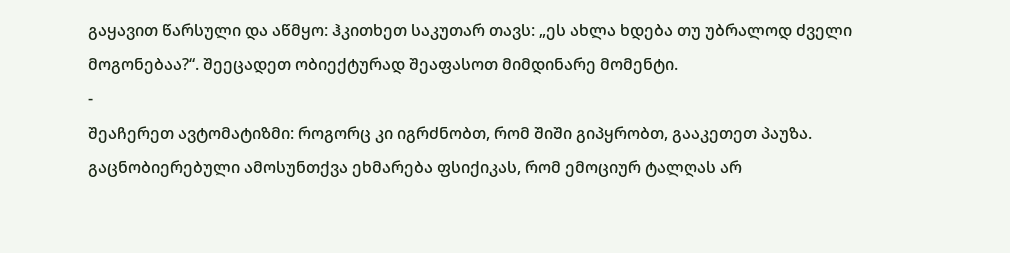გაყავით წარსული და აწმყო: ჰკითხეთ საკუთარ თავს: „ეს ახლა ხდება თუ უბრალოდ ძველი მოგონებაა?“. შეეცადეთ ობიექტურად შეაფასოთ მიმდინარე მომენტი.
-
შეაჩერეთ ავტომატიზმი: როგორც კი იგრძნობთ, რომ შიში გიპყრობთ, გააკეთეთ პაუზა. გაცნობიერებული ამოსუნთქვა ეხმარება ფსიქიკას, რომ ემოციურ ტალღას არ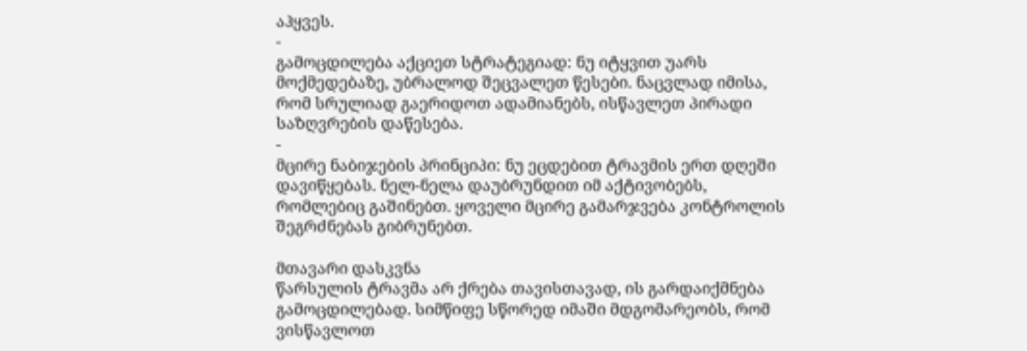აჰყვეს.
-
გამოცდილება აქციეთ სტრატეგიად: ნუ იტყვით უარს მოქმედებაზე, უბრალოდ შეცვალეთ წესები. ნაცვლად იმისა, რომ სრულიად გაერიდოთ ადამიანებს, ისწავლეთ პირადი საზღვრების დაწესება.
-
მცირე ნაბიჯების პრინციპი: ნუ ეცდებით ტრავმის ერთ დღეში დავიწყებას. ნელ-ნელა დაუბრუნდით იმ აქტივობებს, რომლებიც გაშინებთ. ყოველი მცირე გამარჯვება კონტროლის შეგრძნებას გიბრუნებთ.

მთავარი დასკვნა
წარსულის ტრავმა არ ქრება თავისთავად, ის გარდაიქმნება გამოცდილებად. სიმწიფე სწორედ იმაში მდგომარეობს, რომ ვისწავლოთ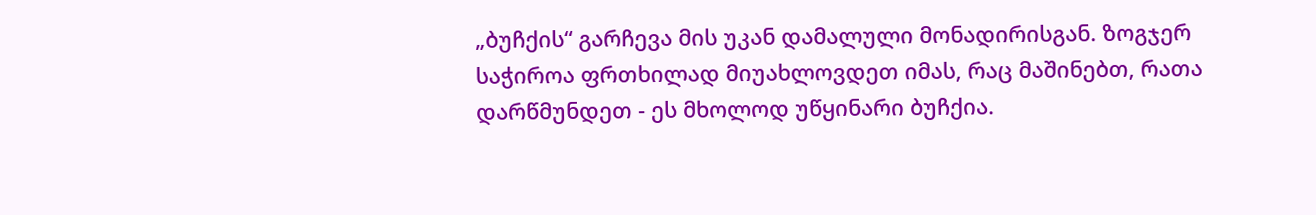„ბუჩქის“ გარჩევა მის უკან დამალული მონადირისგან. ზოგჯერ საჭიროა ფრთხილად მიუახლოვდეთ იმას, რაც მაშინებთ, რათა დარწმუნდეთ - ეს მხოლოდ უწყინარი ბუჩქია.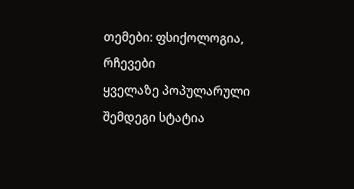თემები: ფსიქოლოგია, რჩევები
ყველაზე პოპულარული
შემდეგი სტატია